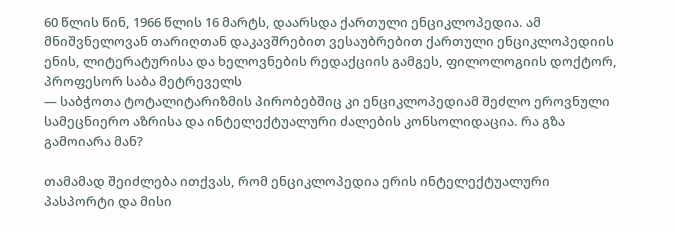60 წლის წინ, 1966 წლის 16 მარტს, დაარსდა ქართული ენციკლოპედია. ამ მნიშვნელოვან თარიღთან დაკავშრებით ვესაუბრებით ქართული ენციკლოპედიის ენის, ლიტერატურისა და ხელოვნების რედაქციის გამგეს, ფილოლოგიის დოქტორ, პროფესორ საბა მეტრეველს
— საბჭოთა ტოტალიტარიზმის პირობებშიც კი ენციკლოპედიამ შეძლო ეროვნული სამეცნიერო აზრისა და ინტელექტუალური ძალების კონსოლიდაცია. რა გზა გამოიარა მან?

თამამად შეიძლება ითქვას, რომ ენციკლოპედია ერის ინტელექტუალური პასპორტი და მისი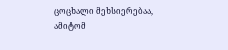ცოცხალი მეხსიერებაა, ამიტომ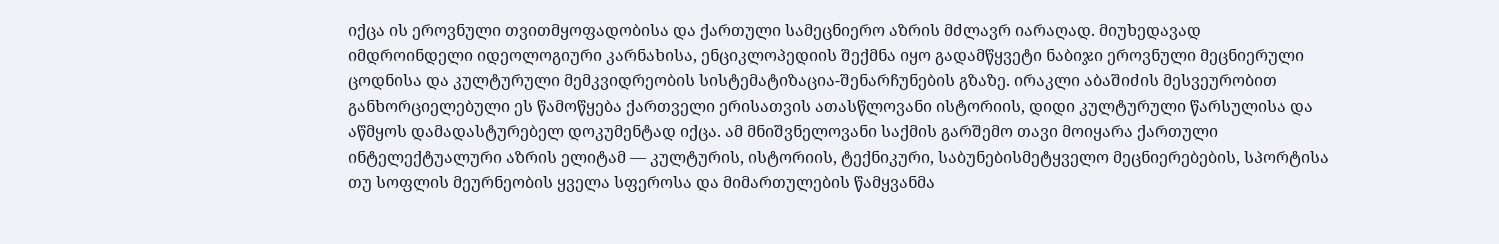იქცა ის ეროვნული თვითმყოფადობისა და ქართული სამეცნიერო აზრის მძლავრ იარაღად. მიუხედავად იმდროინდელი იდეოლოგიური კარნახისა, ენციკლოპედიის შექმნა იყო გადამწყვეტი ნაბიჯი ეროვნული მეცნიერული ცოდნისა და კულტურული მემკვიდრეობის სისტემატიზაცია-შენარჩუნების გზაზე. ირაკლი აბაშიძის მესვეურობით განხორციელებული ეს წამოწყება ქართველი ერისათვის ათასწლოვანი ისტორიის, დიდი კულტურული წარსულისა და აწმყოს დამადასტურებელ დოკუმენტად იქცა. ამ მნიშვნელოვანი საქმის გარშემო თავი მოიყარა ქართული ინტელექტუალური აზრის ელიტამ — კულტურის, ისტორიის, ტექნიკური, საბუნებისმეტყველო მეცნიერებების, სპორტისა თუ სოფლის მეურნეობის ყველა სფეროსა და მიმართულების წამყვანმა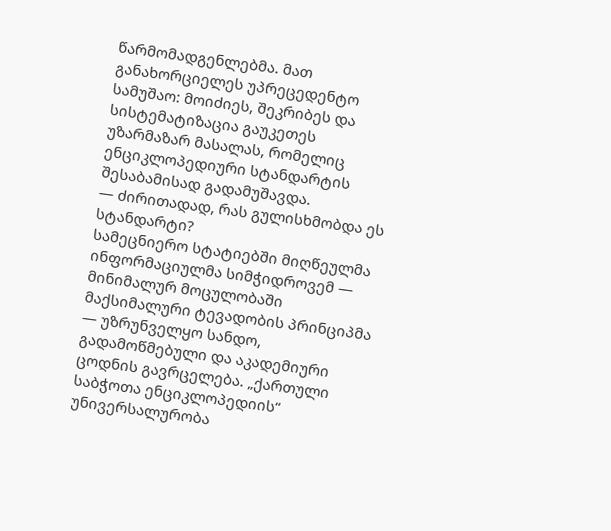წარმომადგენლებმა. მათ განახორციელეს უპრეცედენტო სამუშაო: მოიძიეს, შეკრიბეს და სისტემატიზაცია გაუკეთეს უზარმაზარ მასალას, რომელიც ენციკლოპედიური სტანდარტის შესაბამისად გადამუშავდა.
— ძირითადად, რას გულისხმობდა ეს სტანდარტი?
სამეცნიერო სტატიებში მიღწეულმა ინფორმაციულმა სიმჭიდროვემ — მინიმალურ მოცულობაში მაქსიმალური ტევადობის პრინციპმა — უზრუნველყო სანდო, გადამოწმებული და აკადემიური ცოდნის გავრცელება. „ქართული საბჭოთა ენციკლოპედიის“ უნივერსალურობა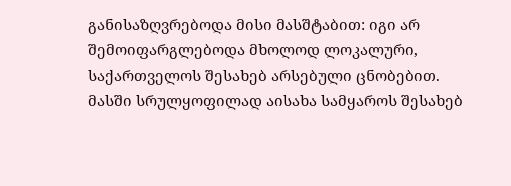განისაზღვრებოდა მისი მასშტაბით: იგი არ შემოიფარგლებოდა მხოლოდ ლოკალური, საქართველოს შესახებ არსებული ცნობებით. მასში სრულყოფილად აისახა სამყაროს შესახებ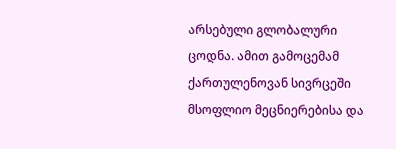არსებული გლობალური ცოდნა. ამით გამოცემამ ქართულენოვან სივრცეში მსოფლიო მეცნიერებისა და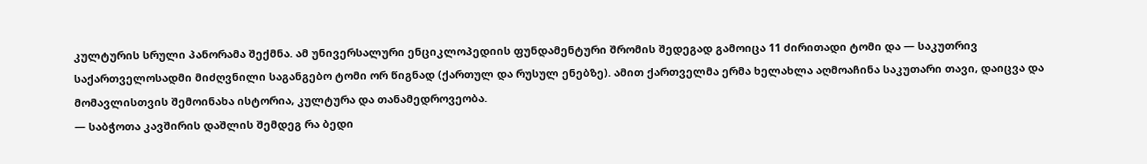კულტურის სრული პანორამა შექმნა. ამ უნივერსალური ენციკლოპედიის ფუნდამენტური შრომის შედეგად გამოიცა 11 ძირითადი ტომი და — საკუთრივ საქართველოსადმი მიძღვნილი საგანგებო ტომი ორ წიგნად (ქართულ და რუსულ ენებზე). ამით ქართველმა ერმა ხელახლა აღმოაჩინა საკუთარი თავი, დაიცვა და მომავლისთვის შემოინახა ისტორია, კულტურა და თანამედროვეობა.
— საბჭოთა კავშირის დაშლის შემდეგ რა ბედი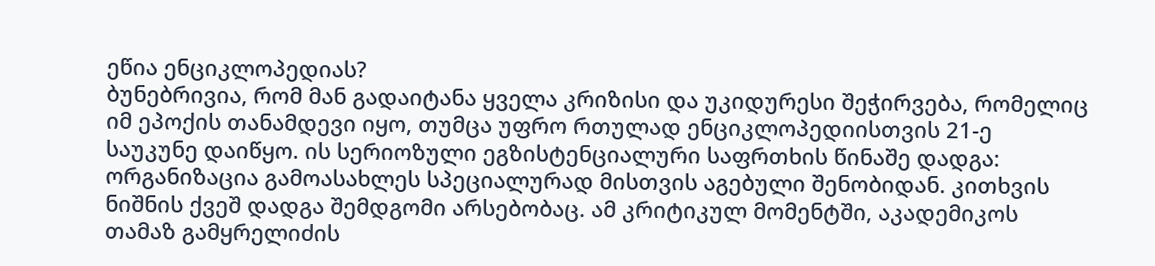ეწია ენციკლოპედიას?
ბუნებრივია, რომ მან გადაიტანა ყველა კრიზისი და უკიდურესი შეჭირვება, რომელიც იმ ეპოქის თანამდევი იყო, თუმცა უფრო რთულად ენციკლოპედიისთვის 21-ე საუკუნე დაიწყო. ის სერიოზული ეგზისტენციალური საფრთხის წინაშე დადგა: ორგანიზაცია გამოასახლეს სპეციალურად მისთვის აგებული შენობიდან. კითხვის ნიშნის ქვეშ დადგა შემდგომი არსებობაც. ამ კრიტიკულ მომენტში, აკადემიკოს თამაზ გამყრელიძის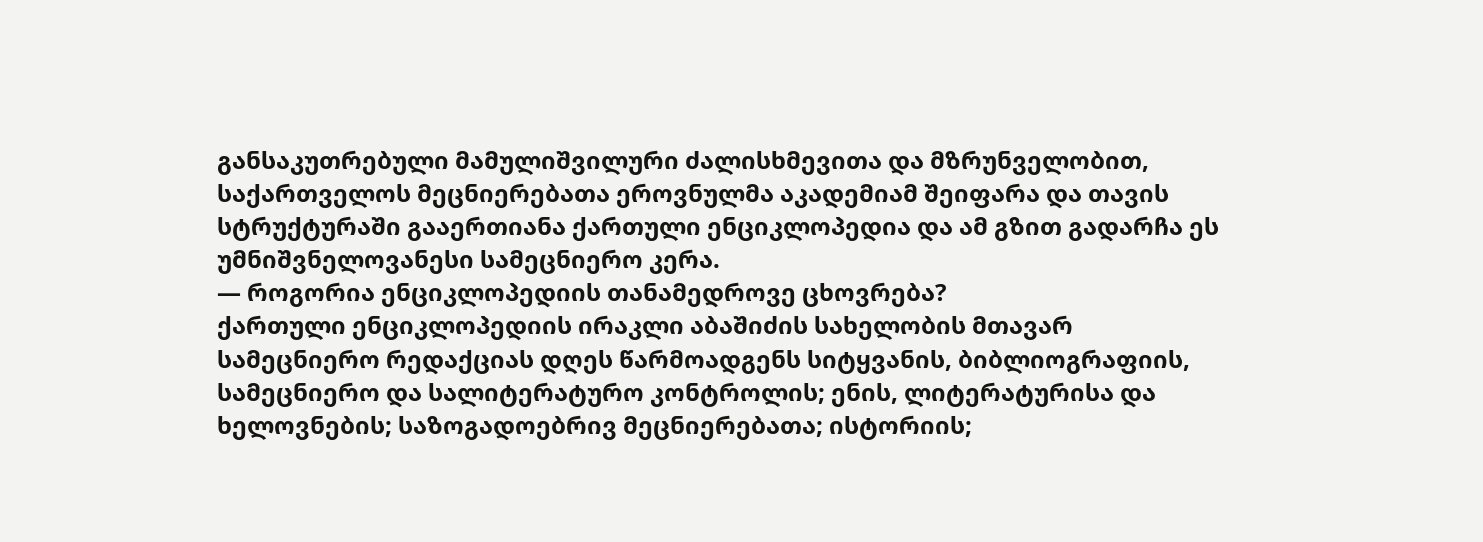განსაკუთრებული მამულიშვილური ძალისხმევითა და მზრუნველობით, საქართველოს მეცნიერებათა ეროვნულმა აკადემიამ შეიფარა და თავის სტრუქტურაში გააერთიანა ქართული ენციკლოპედია და ამ გზით გადარჩა ეს უმნიშვნელოვანესი სამეცნიერო კერა.
— როგორია ენციკლოპედიის თანამედროვე ცხოვრება?
ქართული ენციკლოპედიის ირაკლი აბაშიძის სახელობის მთავარ სამეცნიერო რედაქციას დღეს წარმოადგენს სიტყვანის, ბიბლიოგრაფიის, სამეცნიერო და სალიტერატურო კონტროლის; ენის, ლიტერატურისა და ხელოვნების; საზოგადოებრივ მეცნიერებათა; ისტორიის;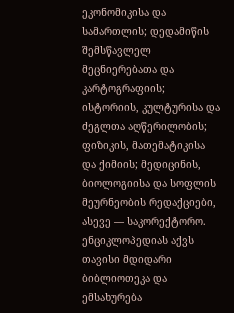ეკონომიკისა და სამართლის; დედამიწის შემსწავლელ მეცნიერებათა და კარტოგრაფიის; ისტორიის, კულტურისა და ძეგლთა აღწერილობის; ფიზიკის, მათემატიკისა და ქიმიის; მედიცინის, ბიოლოგიისა და სოფლის მეურნეობის რედაქციები, ასევე — საკორექტორო. ენციკლოპედიას აქვს თავისი მდიდარი ბიბლიოთეკა და ემსახურება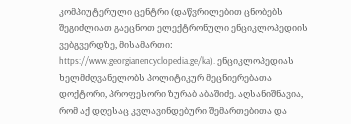კომპიუტერული ცენტრი (დაწვრილებით ცნობებს შეგიძლიათ გაეცნოთ ელექტრონული ენციკლოპედიის ვებგვერდზე, მისამართი: https://www.georgianencyclopedia.ge/ka). ენციკლოპედიას ხელმძღვანელობს პოლიტიკურ მეცნიერებათა დოქტორი, პროფესორი ზურაბ აბაშიძე. აღსანიშნავია, რომ აქ დღესაც კვლავინდებური შემართებითა და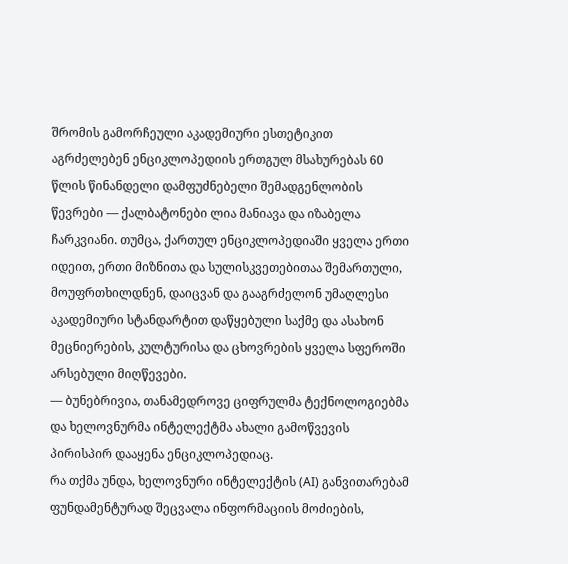შრომის გამორჩეული აკადემიური ესთეტიკით აგრძელებენ ენციკლოპედიის ერთგულ მსახურებას 60 წლის წინანდელი დამფუძნებელი შემადგენლობის წევრები — ქალბატონები ლია მანიავა და იზაბელა ჩარკვიანი. თუმცა, ქართულ ენციკლოპედიაში ყველა ერთი იდეით, ერთი მიზნითა და სულისკვეთებითაა შემართული, მოუფრთხილდნენ, დაიცვან და გააგრძელონ უმაღლესი აკადემიური სტანდარტით დაწყებული საქმე და ასახონ მეცნიერების, კულტურისა და ცხოვრების ყველა სფეროში არსებული მიღწევები.
— ბუნებრივია, თანამედროვე ციფრულმა ტექნოლოგიებმა და ხელოვნურმა ინტელექტმა ახალი გამოწვევის პირისპირ დააყენა ენციკლოპედიაც.
რა თქმა უნდა, ხელოვნური ინტელექტის (AI) განვითარებამ ფუნდამენტურად შეცვალა ინფორმაციის მოძიების,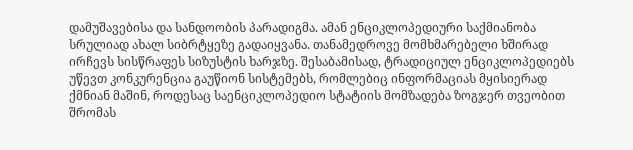დამუშავებისა და სანდოობის პარადიგმა. ამან ენციკლოპედიური საქმიანობა სრულიად ახალ სიბრტყეზე გადაიყვანა. თანამედროვე მომხმარებელი ხშირად ირჩევს სისწრაფეს სიზუსტის ხარჯზე. შესაბამისად, ტრადიციულ ენციკლოპედიებს უწევთ კონკურენცია გაუწიონ სისტემებს, რომლებიც ინფორმაციას მყისიერად ქმნიან მაშინ, როდესაც საენციკლოპედიო სტატიის მომზადება ზოგჯერ თვეობით შრომას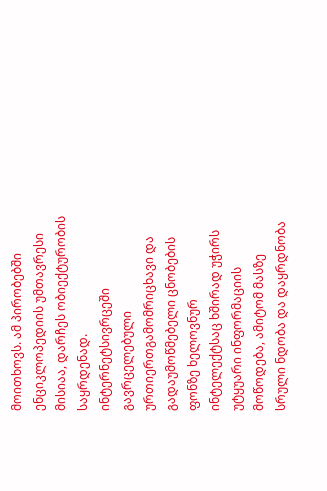მოითხოვს. ამ პირობებში ენციკლოპედიის უმთავრესი მისიაა, დარჩეს ობიექტურობის საყრდენად. ინტერნეტსივრცეში გავრცელებული ურთიერთგამომრიცხავი და გადაუმოწმებელი ცნობების ფონზე ხელოვნურ ინტელექტსაც ხშირად უჭირს უტყუარი ინფორმაციის მოწოდება, ამიტომ მასზე სრული ნდობა და დაყრდნობა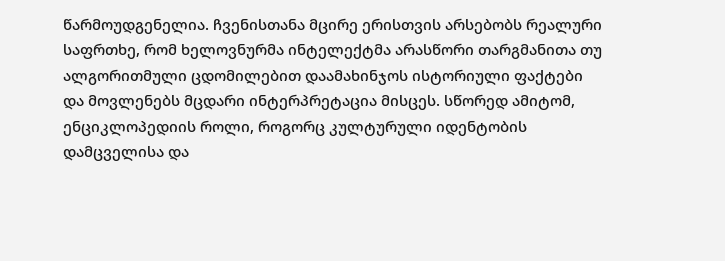წარმოუდგენელია. ჩვენისთანა მცირე ერისთვის არსებობს რეალური საფრთხე, რომ ხელოვნურმა ინტელექტმა არასწორი თარგმანითა თუ ალგორითმული ცდომილებით დაამახინჯოს ისტორიული ფაქტები და მოვლენებს მცდარი ინტერპრეტაცია მისცეს. სწორედ ამიტომ, ენციკლოპედიის როლი, როგორც კულტურული იდენტობის დამცველისა და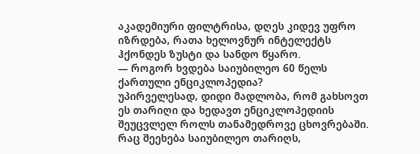აკადემიური ფილტრისა, დღეს კიდევ უფრო იზრდება, რათა ხელოვნურ ინტელექტს ჰქონდეს ზუსტი და სანდო წყარო.
— როგორ ხვდება საიუბილეო 60 წელს ქართული ენციკლოპედია?
უპირველესად, დიდი მადლობა, რომ გახსოვთ ეს თარიღი და ხედავთ ენციკლოპედიის შეუცვლელ როლს თანამედროვე ცხოვრებაში. რაც შეეხება საიუბილეო თარიღს,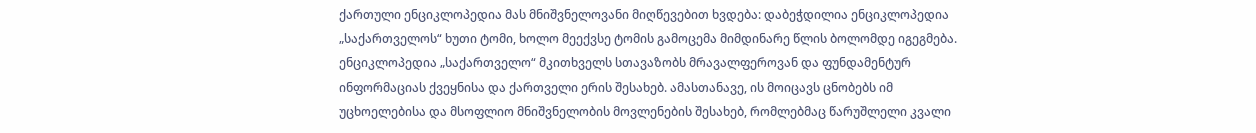ქართული ენციკლოპედია მას მნიშვნელოვანი მიღწევებით ხვდება: დაბეჭდილია ენციკლოპედია „საქართველოს“ ხუთი ტომი, ხოლო მეექვსე ტომის გამოცემა მიმდინარე წლის ბოლომდე იგეგმება. ენციკლოპედია „საქართველო“ მკითხველს სთავაზობს მრავალფეროვან და ფუნდამენტურ ინფორმაციას ქვეყნისა და ქართველი ერის შესახებ. ამასთანავე, ის მოიცავს ცნობებს იმ უცხოელებისა და მსოფლიო მნიშვნელობის მოვლენების შესახებ, რომლებმაც წარუშლელი კვალი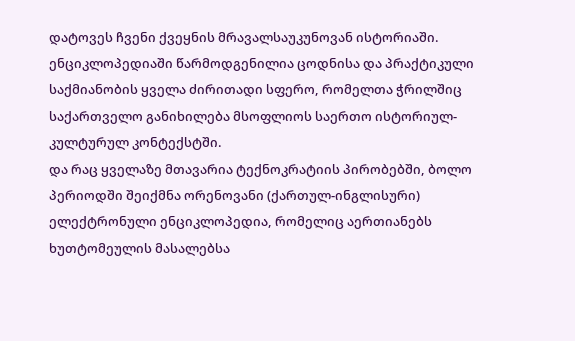დატოვეს ჩვენი ქვეყნის მრავალსაუკუნოვან ისტორიაში. ენციკლოპედიაში წარმოდგენილია ცოდნისა და პრაქტიკული საქმიანობის ყველა ძირითადი სფერო, რომელთა ჭრილშიც საქართველო განიხილება მსოფლიოს საერთო ისტორიულ-კულტურულ კონტექსტში.
და რაც ყველაზე მთავარია ტექნოკრატიის პირობებში, ბოლო პერიოდში შეიქმნა ორენოვანი (ქართულ-ინგლისური) ელექტრონული ენციკლოპედია, რომელიც აერთიანებს ხუთტომეულის მასალებსა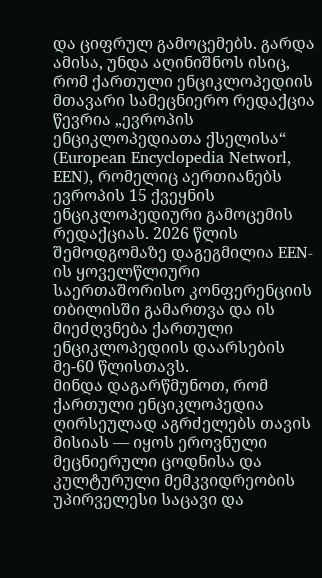და ციფრულ გამოცემებს. გარდა ამისა, უნდა აღინიშნოს ისიც, რომ ქართული ენციკლოპედიის მთავარი სამეცნიერო რედაქცია წევრია „ევროპის ენციკლოპედიათა ქსელისა“ (European Encyclopedia Networl, EEN), რომელიც აერთიანებს ევროპის 15 ქვეყნის ენციკლოპედიური გამოცემის რედაქციას. 2026 წლის შემოდგომაზე დაგეგმილია EEN-ის ყოველწლიური საერთაშორისო კონფერენციის თბილისში გამართვა და ის მიეძღვნება ქართული ენციკლოპედიის დაარსების მე-60 წლისთავს.
მინდა დაგარწმუნოთ, რომ ქართული ენციკლოპედია ღირსეულად აგრძელებს თავის მისიას — იყოს ეროვნული მეცნიერული ცოდნისა და კულტურული მემკვიდრეობის უპირველესი საცავი და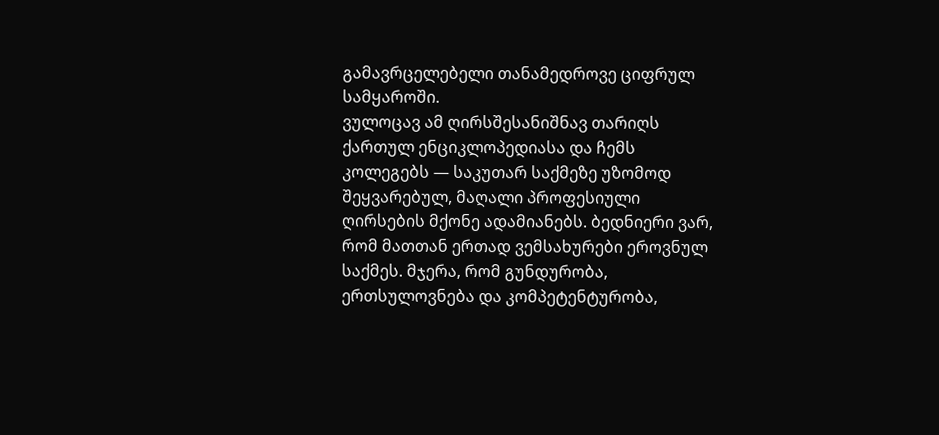გამავრცელებელი თანამედროვე ციფრულ სამყაროში.
ვულოცავ ამ ღირსშესანიშნავ თარიღს ქართულ ენციკლოპედიასა და ჩემს კოლეგებს — საკუთარ საქმეზე უზომოდ შეყვარებულ, მაღალი პროფესიული ღირსების მქონე ადამიანებს. ბედნიერი ვარ, რომ მათთან ერთად ვემსახურები ეროვნულ საქმეს. მჯერა, რომ გუნდურობა, ერთსულოვნება და კომპეტენტურობა,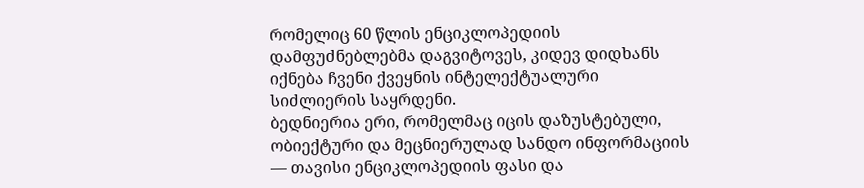რომელიც 60 წლის ენციკლოპედიის დამფუძნებლებმა დაგვიტოვეს, კიდევ დიდხანს იქნება ჩვენი ქვეყნის ინტელექტუალური სიძლიერის საყრდენი.
ბედნიერია ერი, რომელმაც იცის დაზუსტებული, ობიექტური და მეცნიერულად სანდო ინფორმაციის — თავისი ენციკლოპედიის ფასი და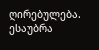ღირებულება.
ესაუბრა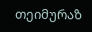თეიმურაზ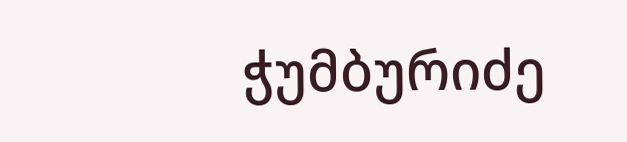ჭუმბურიძე